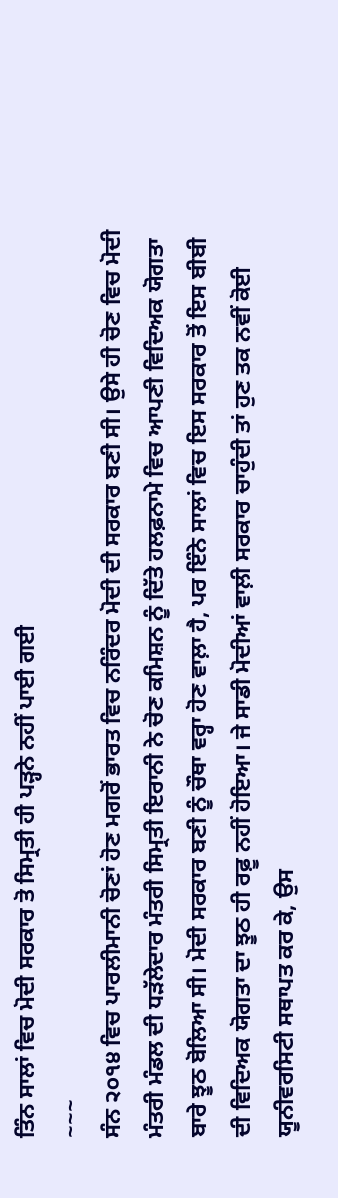ਤਿੰਨ ਸਾਲਾਂ ਵਿਚ ਮੋਦੀ ਸਰਕਾਰ ਤੋ ਸਿਮ੍ਰਤੀ ਹੀ ਪੜ੍ਹਨੇ ਨਹੀਂ ਪਾਈ ਗਈ
~~~
ਸੰਨ ੨੦੧੪ ਵਿਚ ਪਾਰਲੀਮਾਨੀ ਚੋਣਾਂ ਹੋਣ ਮਗਰੋਂ ਭਾਰਤ ਵਿਚ ਨਰਿੰਦਰ ਮੋਦੀ ਦੀ ਸਰਕਾਰ ਬਣੀ ਸੀ। ਉਸੇ ਹੀ ਚੋਣ ਵਿਚ ਮੋਦੀ ਮੰਤਰੀ ਮੰਡਲ ਦੀ ਧੜੱਲੇਦਾਰ ਮੰਤਰੀ ਸਿਮ੍ਰਤੀ ਇਰਾਨੀ ਨੇ ਚੋਣ ਕਮਿਸ਼ਨ ਨੂੰ ਦਿੱਤੇ ਹਲਫ਼ਨਾਮੇ ਵਿਚ ਆਪਣੀ ਵਿਦਿਅਕ ਯੋਗਤਾ ਬਾਰੇ ਝੂਠ ਬੋਲਿਆ ਸੀ। ਮੋਦੀ ਸਰਕਾਰ ਬਣੀ ਨੂੰ ਚੌਥਾ ਵਰ੍ਹਾ ਹੋਣ ਵਾਲ਼ਾ ਹੈ, ਪਰ ਇੰਨੇ ਸਾਲਾਂ ਵਿਚ ਇਸ ਸਰਕਾਰ ਤੋਂ ਇਸ ਬੀਬੀ ਦੀ ਵਿਦਿਅਕ ਯੋਗਤਾ ਦਾ ਝੂਠ ਹੀ ਰਫ਼ੂ ਨਹੀਂ ਹੋਇਆ। ਜੇ ਸਾਡੀ ਮੋਦੀਆਂ ਵਾਲ਼ੀ ਸਰਕਾਰ ਚਾਹੁੰਦੀ ਤਾਂ ਹੁਣ ਤਕ ਨਵੀਂ ਕੋਈ ਯੂਨੀਵਰਸਿਟੀ ਸਥਾਪਤ ਕਰ ਕੇ, ਉਸ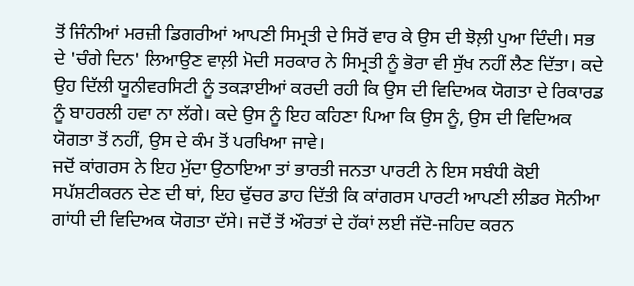ਤੋਂ ਜਿੰਨੀਆਂ ਮਰਜ਼ੀ ਡਿਗਰੀਆਂ ਆਪਣੀ ਸਿਮ੍ਰਤੀ ਦੇ ਸਿਰੋਂ ਵਾਰ ਕੇ ਉਸ ਦੀ ਝੋਲ਼ੀ ਪੁਆ ਦਿੰਦੀ। ਸਭ ਦੇ 'ਚੰਗੇ ਦਿਨ' ਲਿਆਉਣ ਵਾਲ਼ੀ ਮੋਦੀ ਸਰਕਾਰ ਨੇ ਸਿਮ੍ਰਤੀ ਨੂੰ ਭੋਰਾ ਵੀ ਸੁੱਖ ਨਹੀਂ ਲੈਣ ਦਿੱਤਾ। ਕਦੇ ਉਹ ਦਿੱਲੀ ਯੂਨੀਵਰਸਿਟੀ ਨੂੰ ਤਕੜਾਈਆਂ ਕਰਦੀ ਰਹੀ ਕਿ ਉਸ ਦੀ ਵਿਦਿਅਕ ਯੋਗਤਾ ਦੇ ਰਿਕਾਰਡ ਨੂੰ ਬਾਹਰਲੀ ਹਵਾ ਨਾ ਲੱਗੇ। ਕਦੇ ਉਸ ਨੂੰ ਇਹ ਕਹਿਣਾ ਪਿਆ ਕਿ ਉਸ ਨੂੰ, ਉਸ ਦੀ ਵਿਦਿਅਕ ਯੋਗਤਾ ਤੋਂ ਨਹੀਂ, ਉਸ ਦੇ ਕੰਮ ਤੋਂ ਪਰਖਿਆ ਜਾਵੇ।
ਜਦੋਂ ਕਾਂਗਰਸ ਨੇ ਇਹ ਮੁੱਦਾ ਉਠਾਇਆ ਤਾਂ ਭਾਰਤੀ ਜਨਤਾ ਪਾਰਟੀ ਨੇ ਇਸ ਸਬੰਧੀ ਕੋਈ ਸਪੱਸ਼ਟੀਕਰਨ ਦੇਣ ਦੀ ਥਾਂ, ਇਹ ਢੁੱਚਰ ਡਾਹ ਦਿੱਤੀ ਕਿ ਕਾਂਗਰਸ ਪਾਰਟੀ ਆਪਣੀ ਲੀਡਰ ਸੋਨੀਆ ਗਾਂਧੀ ਦੀ ਵਿਦਿਅਕ ਯੋਗਤਾ ਦੱਸੇ। ਜਦੋਂ ਤੋਂ ਔਰਤਾਂ ਦੇ ਹੱਕਾਂ ਲਈ ਜੱਦੋ-ਜਹਿਦ ਕਰਨ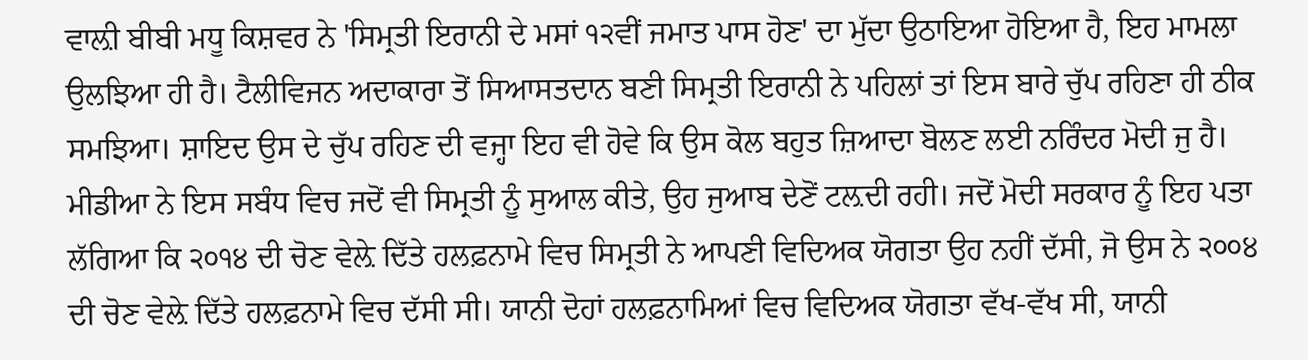ਵਾਲ਼ੀ ਬੀਬੀ ਮਧੂ ਕਿਸ਼ਵਰ ਨੇ 'ਸਿਮ੍ਰਤੀ ਇਰਾਨੀ ਦੇ ਮਸਾਂ ੧੨ਵੀਂ ਜਮਾਤ ਪਾਸ ਹੋਣ' ਦਾ ਮੁੱਦਾ ਉਠਾਇਆ ਹੋਇਆ ਹੈ, ਇਹ ਮਾਮਲਾ ਉਲਝਿਆ ਹੀ ਹੈ। ਟੈਲੀਵਿਜਨ ਅਦਾਕਾਰਾ ਤੋਂ ਸਿਆਸਤਦਾਨ ਬਣੀ ਸਿਮ੍ਰਤੀ ਇਰਾਨੀ ਨੇ ਪਹਿਲਾਂ ਤਾਂ ਇਸ ਬਾਰੇ ਚੁੱਪ ਰਹਿਣਾ ਹੀ ਠੀਕ ਸਮਝਿਆ। ਸ਼ਾਇਦ ਉਸ ਦੇ ਚੁੱਪ ਰਹਿਣ ਦੀ ਵਜ੍ਹਾ ਇਹ ਵੀ ਹੋਵੇ ਕਿ ਉਸ ਕੋਲ ਬਹੁਤ ਜ਼ਿਆਦਾ ਬੋਲਣ ਲਈ ਨਰਿੰਦਰ ਮੋਦੀ ਜੁ ਹੈ।
ਮੀਡੀਆ ਨੇ ਇਸ ਸਬੰਧ ਵਿਚ ਜਦੋਂ ਵੀ ਸਿਮ੍ਰਤੀ ਨੂੰ ਸੁਆਲ ਕੀਤੇ, ਉਹ ਜੁਆਬ ਦੇਣੋਂ ਟਲ਼ਦੀ ਰਹੀ। ਜਦੋਂ ਮੋਦੀ ਸਰਕਾਰ ਨੂੰ ਇਹ ਪਤਾ ਲੱਗਿਆ ਕਿ ੨੦੧੪ ਦੀ ਚੋਣ ਵੇਲ਼ੇ ਦਿੱਤੇ ਹਲਫ਼ਨਾਮੇ ਵਿਚ ਸਿਮ੍ਰਤੀ ਨੇ ਆਪਣੀ ਵਿਦਿਅਕ ਯੋਗਤਾ ਉਹ ਨਹੀਂ ਦੱਸੀ, ਜੋ ਉਸ ਨੇ ੨੦੦੪ ਦੀ ਚੋਣ ਵੇਲ਼ੇ ਦਿੱਤੇ ਹਲਫ਼ਨਾਮੇ ਵਿਚ ਦੱਸੀ ਸੀ। ਯਾਨੀ ਦੋਹਾਂ ਹਲਫ਼ਨਾਮਿਆਂ ਵਿਚ ਵਿਦਿਅਕ ਯੋਗਤਾ ਵੱਖ-ਵੱਖ ਸੀ, ਯਾਨੀ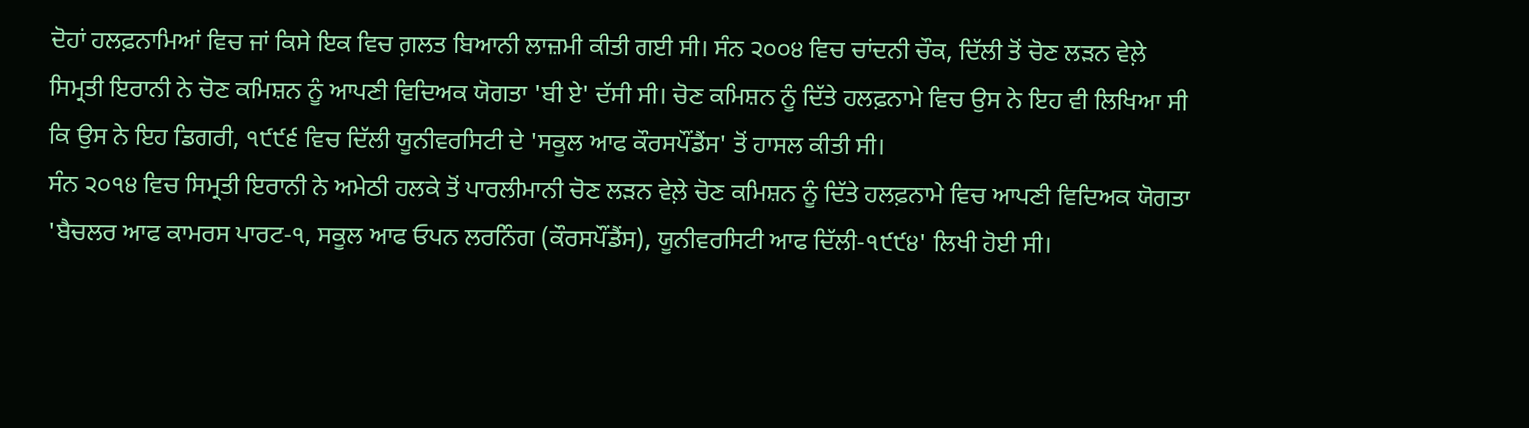ਦੋਹਾਂ ਹਲਫ਼ਨਾਮਿਆਂ ਵਿਚ ਜਾਂ ਕਿਸੇ ਇਕ ਵਿਚ ਗ਼ਲਤ ਬਿਆਨੀ ਲਾਜ਼ਮੀ ਕੀਤੀ ਗਈ ਸੀ। ਸੰਨ ੨੦੦੪ ਵਿਚ ਚਾਂਦਨੀ ਚੌਕ, ਦਿੱਲੀ ਤੋਂ ਚੋਣ ਲੜਨ ਵੇਲ਼ੇ ਸਿਮ੍ਰਤੀ ਇਰਾਨੀ ਨੇ ਚੋਣ ਕਮਿਸ਼ਨ ਨੂੰ ਆਪਣੀ ਵਿਦਿਅਕ ਯੋਗਤਾ 'ਬੀ ਏ' ਦੱਸੀ ਸੀ। ਚੋਣ ਕਮਿਸ਼ਨ ਨੂੰ ਦਿੱਤੇ ਹਲਫ਼ਨਾਮੇ ਵਿਚ ਉਸ ਨੇ ਇਹ ਵੀ ਲਿਖਿਆ ਸੀ ਕਿ ਉਸ ਨੇ ਇਹ ਡਿਗਰੀ, ੧੯੯੬ ਵਿਚ ਦਿੱਲੀ ਯੂਨੀਵਰਸਿਟੀ ਦੇ 'ਸਕੂਲ ਆਫ ਕੌਰਸਪੌਂਡੈਂਸ' ਤੋਂ ਹਾਸਲ ਕੀਤੀ ਸੀ।
ਸੰਨ ੨੦੧੪ ਵਿਚ ਸਿਮ੍ਰਤੀ ਇਰਾਨੀ ਨੇ ਅਮੇਠੀ ਹਲਕੇ ਤੋਂ ਪਾਰਲੀਮਾਨੀ ਚੋਣ ਲੜਨ ਵੇਲ਼ੇ ਚੋਣ ਕਮਿਸ਼ਨ ਨੂੰ ਦਿੱਤੇ ਹਲਫ਼ਨਾਮੇ ਵਿਚ ਆਪਣੀ ਵਿਦਿਅਕ ਯੋਗਤਾ 'ਬੈਚਲਰ ਆਫ ਕਾਮਰਸ ਪਾਰਟ-੧, ਸਕੂਲ ਆਫ ਓਪਨ ਲਰਨਿੰਗ (ਕੌਰਸਪੌਂਡੈਂਸ), ਯੂਨੀਵਰਸਿਟੀ ਆਫ ਦਿੱਲੀ-੧੯੯੪' ਲਿਖੀ ਹੋਈ ਸੀ।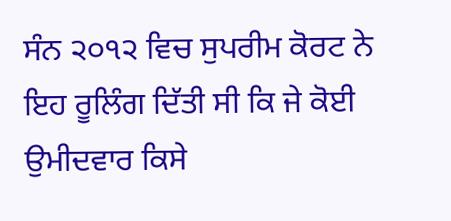ਸੰਨ ੨੦੧੨ ਵਿਚ ਸੁਪਰੀਮ ਕੋਰਟ ਨੇ ਇਹ ਰੂਲਿੰਗ ਦਿੱਤੀ ਸੀ ਕਿ ਜੇ ਕੋਈ ਉਮੀਦਵਾਰ ਕਿਸੇ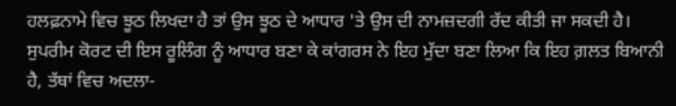ਹਲਫ਼ਨਾਮੇ ਵਿਚ ਝੂਠ ਲਿਖਦਾ ਹੈ ਤਾਂ ਉਸ ਝੂਠ ਦੇ ਆਧਾਰ 'ਤੇ ਉਸ ਦੀ ਨਾਮਜ਼ਦਗੀ ਰੱਦ ਕੀਤੀ ਜਾ ਸਕਦੀ ਹੈ। ਸੁਪਰੀਮ ਕੋਰਟ ਦੀ ਇਸ ਰੂਲਿੰਗ ਨੂੰ ਆਧਾਰ ਬਣਾ ਕੇ ਕਾਂਗਰਸ ਨੇ ਇਹ ਮੁੱਦਾ ਬਣਾ ਲਿਆ ਕਿ ਇਹ ਗ਼ਲਤ ਬਿਆਨੀ ਹੈ, ਤੱਥਾਂ ਵਿਚ ਅਦਲਾ-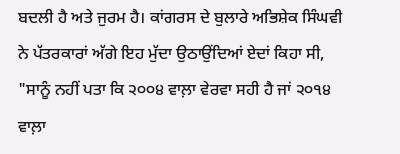ਬਦਲੀ ਹੈ ਅਤੇ ਜੁਰਮ ਹੈ। ਕਾਂਗਰਸ ਦੇ ਬੁਲਾਰੇ ਅਭਿਸ਼ੇਕ ਸਿੰਘਵੀ ਨੇ ਪੱਤਰਕਾਰਾਂ ਅੱਗੇ ਇਹ ਮੁੱਦਾ ਉਠਾਉਂਦਿਆਂ ਏਦਾਂ ਕਿਹਾ ਸੀ, "ਸਾਨੂੰ ਨਹੀਂ ਪਤਾ ਕਿ ੨੦੦੪ ਵਾਲ਼ਾ ਵੇਰਵਾ ਸਹੀ ਹੈ ਜਾਂ ੨੦੧੪ ਵਾਲ਼ਾ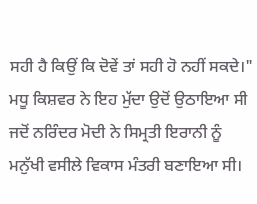ਸਹੀ ਹੈ ਕਿਉਂ ਕਿ ਦੋਵੇਂ ਤਾਂ ਸਹੀ ਹੋ ਨਹੀਂ ਸਕਦੇ।"
ਮਧੂ ਕਿਸ਼ਵਰ ਨੇ ਇਹ ਮੁੱਦਾ ਉਦੋਂ ਉਠਾਇਆ ਸੀ ਜਦੋਂ ਨਰਿੰਦਰ ਮੋਦੀ ਨੇ ਸਿਮ੍ਰਤੀ ਇਰਾਨੀ ਨੂੰ ਮਨੁੱਖੀ ਵਸੀਲੇ ਵਿਕਾਸ ਮੰਤਰੀ ਬਣਾਇਆ ਸੀ।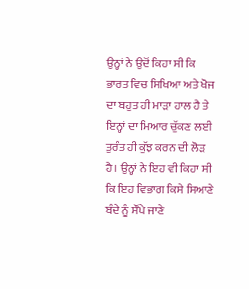ਉਨ੍ਹਾਂ ਨੇ ਉਦੋਂ ਕਿਹਾ ਸੀ ਕਿ ਭਾਰਤ ਵਿਚ ਸਿਖਿਆ ਅਤੇ ਖੋਜ ਦਾ ਬਹੁਤ ਹੀ ਮਾੜਾ ਹਾਲ ਹੈ ਤੇ ਇਨ੍ਹਾਂ ਦਾ ਮਿਆਰ ਚੁੱਕਣ ਲਈ ਤੁਰੰਤ ਹੀ ਕੁੱਝ ਕਰਨ ਦੀ ਲੋੜ ਹੈ। ਉਨ੍ਹਾਂ ਨੇ ਇਹ ਵੀ ਕਿਹਾ ਸੀ ਕਿ ਇਹ ਵਿਭਾਗ ਕਿਸੇ ਸਿਆਣੇ ਬੰਦੇ ਨੂੰ ਸੌਂਪੇ ਜਾਣੇ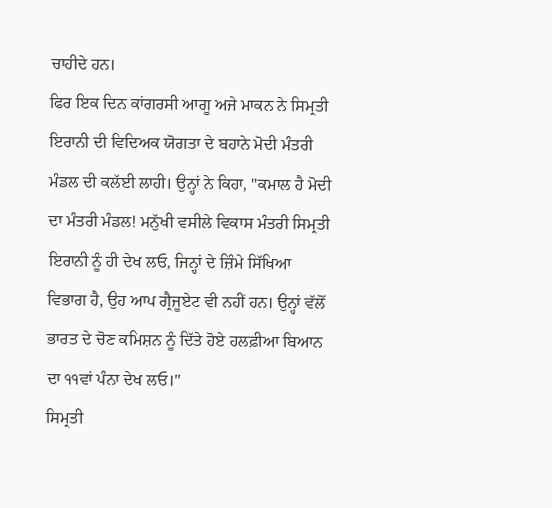ਚਾਹੀਦੇ ਹਨ।
ਫਿਰ ਇਕ ਦਿਨ ਕਾਂਗਰਸੀ ਆਗੂ ਅਜੇ ਮਾਕਨ ਨੇ ਸਿਮ੍ਰਤੀ ਇਰਾਨੀ ਦੀ ਵਿਦਿਅਕ ਯੋਗਤਾ ਦੇ ਬਹਾਨੇ ਮੋਦੀ ਮੰਤਰੀ ਮੰਡਲ ਦੀ ਕਲੱਈ ਲਾਹੀ। ਉਨ੍ਹਾਂ ਨੇ ਕਿਹਾ, "ਕਮਾਲ ਹੈ ਮੋਦੀ ਦਾ ਮੰਤਰੀ ਮੰਡਲ! ਮਨੁੱਖੀ ਵਸੀਲੇ ਵਿਕਾਸ ਮੰਤਰੀ ਸਿਮ੍ਰਤੀ ਇਰਾਨੀ ਨੂੰ ਹੀ ਦੇਖ ਲਓ, ਜਿਨ੍ਹਾਂ ਦੇ ਜ਼ਿੰਮੇ ਸਿੱਖਿਆ ਵਿਭਾਗ ਹੈ, ਉਹ ਆਪ ਗ੍ਰੈਜੂਏਟ ਵੀ ਨਹੀਂ ਹਨ। ਉਨ੍ਹਾਂ ਵੱਲੋਂ ਭਾਰਤ ਦੇ ਚੋਣ ਕਮਿਸ਼ਨ ਨੂੰ ਦਿੱਤੇ ਹੋਏ ਹਲਫ਼ੀਆ ਬਿਆਨ ਦਾ ੧੧ਵਾਂ ਪੰਨਾ ਦੇਖ ਲਓ।"
ਸਿਮ੍ਰਤੀ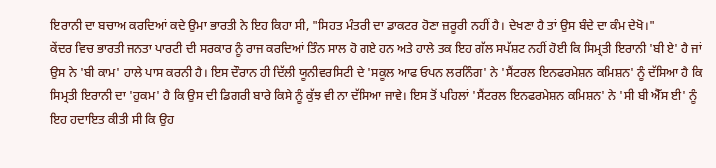ਇਰਾਨੀ ਦਾ ਬਚਾਅ ਕਰਦਿਆਂ ਕਦੇ ਉਮਾ ਭਾਰਤੀ ਨੇ ਇਹ ਕਿਹਾ ਸੀ, "ਸਿਹਤ ਮੰਤਰੀ ਦਾ ਡਾਕਟਰ ਹੋਣਾ ਜ਼ਰੂਰੀ ਨਹੀਂ ਹੈ। ਦੇਖਣਾ ਹੈ ਤਾਂ ਉਸ ਬੰਦੇ ਦਾ ਕੰਮ ਦੇਖੋ।"
ਕੇਂਦਰ ਵਿਚ ਭਾਰਤੀ ਜਨਤਾ ਪਾਰਟੀ ਦੀ ਸਰਕਾਰ ਨੂੰ ਰਾਜ ਕਰਦਿਆਂ ਤਿੰਨ ਸਾਲ ਹੋ ਗਏ ਹਨ ਅਤੇ ਹਾਲੇ ਤਕ ਇਹ ਗੱਲ ਸਪੱਸ਼ਟ ਨਹੀਂ ਹੋਈ ਕਿ ਸਿਮ੍ਰਤੀ ਇਰਾਨੀ 'ਬੀ ਏ' ਹੈ ਜਾਂ ਉਸ ਨੇ 'ਬੀ ਕਾਮ' ਹਾਲੇ ਪਾਸ ਕਰਨੀ ਹੈ। ਇਸ ਦੌਰਾਨ ਹੀ ਦਿੱਲੀ ਯੂਨੀਵਰਸਿਟੀ ਦੇ 'ਸਕੂਲ ਆਫ ਓਪਨ ਲਰਨਿੰਗ' ਨੇ 'ਸੈਂਟਰਲ ਇਨਫਰਮੇਸ਼ਨ ਕਮਿਸ਼ਨ' ਨੂੰ ਦੱਸਿਆ ਹੈ ਕਿ ਸਿਮ੍ਰਤੀ ਇਰਾਨੀ ਦਾ 'ਹੁਕਮ' ਹੈ ਕਿ ਉਸ ਦੀ ਡਿਗਰੀ ਬਾਰੇ ਕਿਸੇ ਨੂੰ ਕੁੱਝ ਵੀ ਨਾ ਦੱਸਿਆ ਜਾਵੇ। ਇਸ ਤੋਂ ਪਹਿਲਾਂ 'ਸੈਂਟਰਲ ਇਨਫਰਮੇਸ਼ਨ ਕਮਿਸ਼ਨ' ਨੇ 'ਸੀ ਬੀ ਐੱਸ ਈ' ਨੂੰ ਇਹ ਹਦਾਇਤ ਕੀਤੀ ਸੀ ਕਿ ਉਹ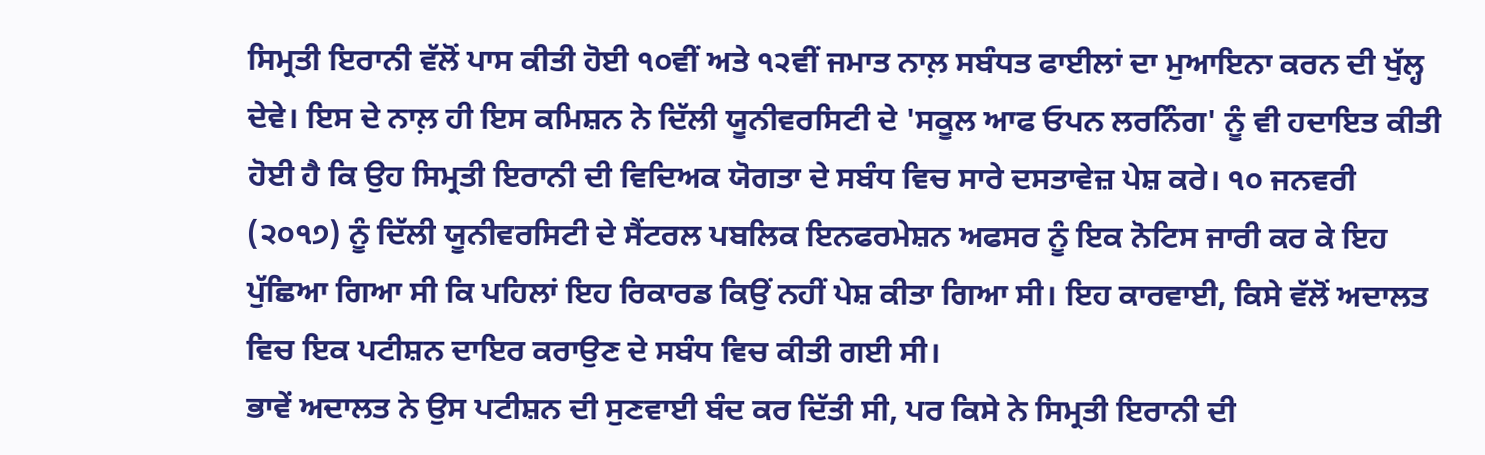ਸਿਮ੍ਰਤੀ ਇਰਾਨੀ ਵੱਲੋਂ ਪਾਸ ਕੀਤੀ ਹੋਈ ੧੦ਵੀਂ ਅਤੇ ੧੨ਵੀਂ ਜਮਾਤ ਨਾਲ਼ ਸਬੰਧਤ ਫਾਈਲਾਂ ਦਾ ਮੁਆਇਨਾ ਕਰਨ ਦੀ ਖੁੱਲ੍ਹ ਦੇਵੇ। ਇਸ ਦੇ ਨਾਲ਼ ਹੀ ਇਸ ਕਮਿਸ਼ਨ ਨੇ ਦਿੱਲੀ ਯੂਨੀਵਰਸਿਟੀ ਦੇ 'ਸਕੂਲ ਆਫ ਓਪਨ ਲਰਨਿੰਗ' ਨੂੰ ਵੀ ਹਦਾਇਤ ਕੀਤੀ ਹੋਈ ਹੈ ਕਿ ਉਹ ਸਿਮ੍ਰਤੀ ਇਰਾਨੀ ਦੀ ਵਿਦਿਅਕ ਯੋਗਤਾ ਦੇ ਸਬੰਧ ਵਿਚ ਸਾਰੇ ਦਸਤਾਵੇਜ਼ ਪੇਸ਼ ਕਰੇ। ੧੦ ਜਨਵਰੀ (੨੦੧੭) ਨੂੰ ਦਿੱਲੀ ਯੂਨੀਵਰਸਿਟੀ ਦੇ ਸੈਂਟਰਲ ਪਬਲਿਕ ਇਨਫਰਮੇਸ਼ਨ ਅਫਸਰ ਨੂੰ ਇਕ ਨੋਟਿਸ ਜਾਰੀ ਕਰ ਕੇ ਇਹ ਪੁੱਛਿਆ ਗਿਆ ਸੀ ਕਿ ਪਹਿਲਾਂ ਇਹ ਰਿਕਾਰਡ ਕਿਉਂ ਨਹੀਂ ਪੇਸ਼ ਕੀਤਾ ਗਿਆ ਸੀ। ਇਹ ਕਾਰਵਾਈ, ਕਿਸੇ ਵੱਲੋਂ ਅਦਾਲਤ ਵਿਚ ਇਕ ਪਟੀਸ਼ਨ ਦਾਇਰ ਕਰਾਉਣ ਦੇ ਸਬੰਧ ਵਿਚ ਕੀਤੀ ਗਈ ਸੀ।
ਭਾਵੇਂ ਅਦਾਲਤ ਨੇ ਉਸ ਪਟੀਸ਼ਨ ਦੀ ਸੁਣਵਾਈ ਬੰਦ ਕਰ ਦਿੱਤੀ ਸੀ, ਪਰ ਕਿਸੇ ਨੇ ਸਿਮ੍ਰਤੀ ਇਰਾਨੀ ਦੀ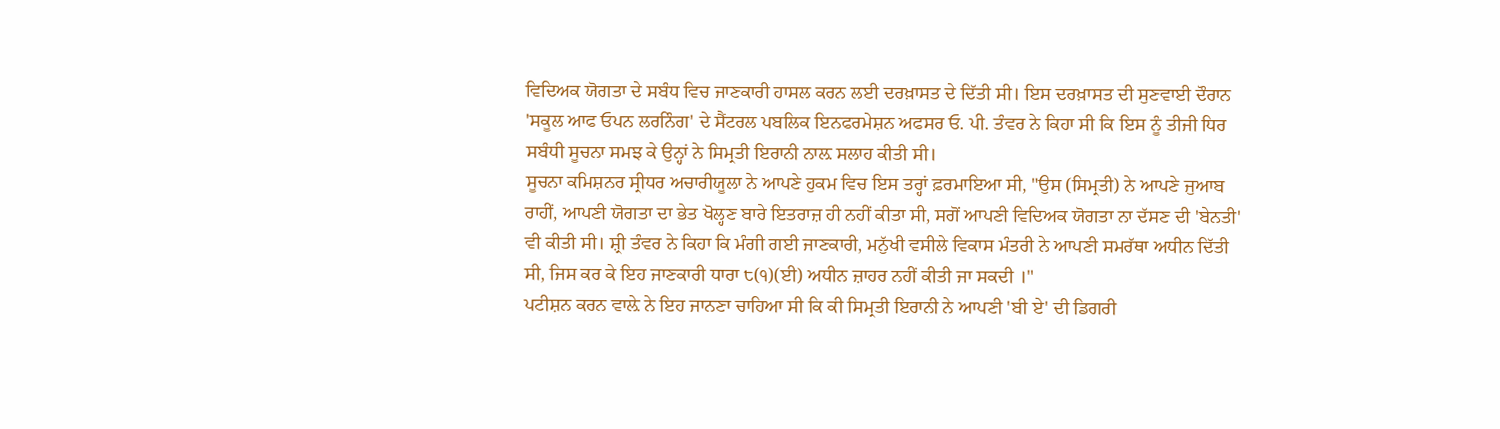ਵਿਦਿਅਕ ਯੋਗਤਾ ਦੇ ਸਬੰਧ ਵਿਚ ਜਾਣਕਾਰੀ ਹਾਸਲ ਕਰਨ ਲਈ ਦਰਖ਼ਾਸਤ ਦੇ ਦਿੱਤੀ ਸੀ। ਇਸ ਦਰਖ਼ਾਸਤ ਦੀ ਸੁਣਵਾਈ ਦੌਰਾਨ 'ਸਕੂਲ ਆਫ ਓਪਨ ਲਰਨਿੰਗ' ਦੇ ਸੈਂਟਰਲ ਪਬਲਿਕ ਇਨਫਰਮੇਸ਼ਨ ਅਫਸਰ ਓ. ਪੀ. ਤੰਵਰ ਨੇ ਕਿਹਾ ਸੀ ਕਿ ਇਸ ਨੂੰ ਤੀਜੀ ਧਿਰ ਸਬੰਧੀ ਸੂਚਨਾ ਸਮਝ ਕੇ ਉਨ੍ਹਾਂ ਨੇ ਸਿਮ੍ਰਤੀ ਇਰਾਨੀ ਨਾਲ਼ ਸਲਾਹ ਕੀਤੀ ਸੀ।
ਸੂਚਨਾ ਕਮਿਸ਼ਨਰ ਸ੍ਰੀਧਰ ਅਚਾਰੀਯੂਲਾ ਨੇ ਆਪਣੇ ਹੁਕਮ ਵਿਚ ਇਸ ਤਰ੍ਹਾਂ ਫ਼ਰਮਾਇਆ ਸੀ, "ਉਸ (ਸਿਮ੍ਰਤੀ) ਨੇ ਆਪਣੇ ਜੁਆਬ ਰਾਹੀਂ, ਆਪਣੀ ਯੋਗਤਾ ਦਾ ਭੇਤ ਖੋਲ੍ਹਣ ਬਾਰੇ ਇਤਰਾਜ਼ ਹੀ ਨਹੀਂ ਕੀਤਾ ਸੀ, ਸਗੋਂ ਆਪਣੀ ਵਿਦਿਅਕ ਯੋਗਤਾ ਨਾ ਦੱਸਣ ਦੀ 'ਬੇਨਤੀ' ਵੀ ਕੀਤੀ ਸੀ। ਸ਼੍ਰੀ ਤੰਵਰ ਨੇ ਕਿਹਾ ਕਿ ਮੰਗੀ ਗਈ ਜਾਣਕਾਰੀ, ਮਨੁੱਖੀ ਵਸੀਲੇ ਵਿਕਾਸ ਮੰਤਰੀ ਨੇ ਆਪਣੀ ਸਮਰੱਥਾ ਅਧੀਨ ਦਿੱਤੀ ਸੀ, ਜਿਸ ਕਰ ਕੇ ਇਹ ਜਾਣਕਾਰੀ ਧਾਰਾ ੮(੧)(ਈ) ਅਧੀਨ ਜ਼ਾਹਰ ਨਹੀਂ ਕੀਤੀ ਜਾ ਸਕਦੀ ।"
ਪਟੀਸ਼ਨ ਕਰਨ ਵਾਲ਼ੇ ਨੇ ਇਹ ਜਾਨਣਾ ਚਾਹਿਆ ਸੀ ਕਿ ਕੀ ਸਿਮ੍ਰਤੀ ਇਰਾਨੀ ਨੇ ਆਪਣੀ 'ਬੀ ਏ' ਦੀ ਡਿਗਰੀ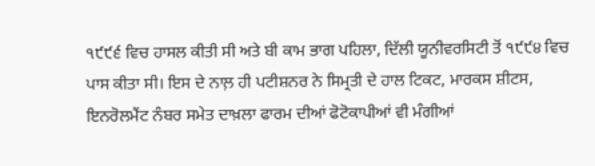੧੯੯੬ ਵਿਚ ਹਾਸਲ ਕੀਤੀ ਸੀ ਅਤੇ ਬੀ ਕਾਮ ਭਾਗ ਪਹਿਲਾ, ਦਿੱਲੀ ਯੂਨੀਵਰਸਿਟੀ ਤੋਂ ੧੯੯੪ ਵਿਚ ਪਾਸ ਕੀਤਾ ਸੀ। ਇਸ ਦੇ ਨਾਲ਼ ਹੀ ਪਟੀਸ਼ਨਰ ਨੇ ਸਿਮ੍ਰਤੀ ਦੇ ਹਾਲ ਟਿਕਟ, ਮਾਰਕਸ ਸ਼ੀਟਸ, ਇਨਰੋਲਮੈਂਟ ਨੰਬਰ ਸਮੇਤ ਦਾਖ਼ਲਾ ਫਾਰਮ ਦੀਆਂ ਫੋਟੋਕਾਪੀਆਂ ਵੀ ਮੰਗੀਆਂ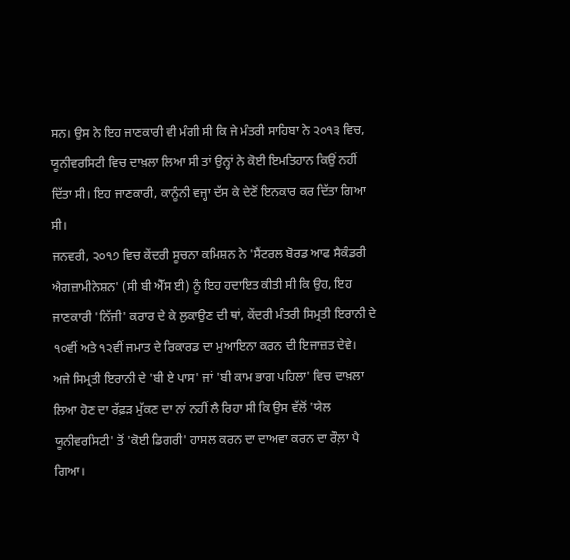ਸਨ। ਉਸ ਨੇ ਇਹ ਜਾਣਕਾਰੀ ਵੀ ਮੰਗੀ ਸੀ ਕਿ ਜੇ ਮੰਤਰੀ ਸਾਹਿਬਾ ਨੇ ੨੦੧੩ ਵਿਚ, ਯੂਨੀਵਰਸਿਟੀ ਵਿਚ ਦਾਖ਼ਲਾ ਲਿਆ ਸੀ ਤਾਂ ਉਨ੍ਹਾਂ ਨੇ ਕੋਈ ਇਮਤਿਹਾਨ ਕਿਉਂ ਨਹੀਂ ਦਿੱਤਾ ਸੀ। ਇਹ ਜਾਣਕਾਰੀ, ਕਾਨੂੰਨੀ ਵਜ੍ਹਾ ਦੱਸ ਕੇ ਦੇਣੋਂ ਇਨਕਾਰ ਕਰ ਦਿੱਤਾ ਗਿਆ ਸੀ।
ਜਨਵਰੀ, ੨੦੧੭ ਵਿਚ ਕੇਂਦਰੀ ਸੂਚਨਾ ਕਮਿਸ਼ਨ ਨੇ 'ਸੈਂਟਰਲ ਬੋਰਡ ਆਫ ਸੈਕੰਡਰੀ ਐਗਜ਼ਾਮੀਨੇਸ਼ਨ' (ਸੀ ਬੀ ਐੱਸ ਈ) ਨੂੰ ਇਹ ਹਦਾਇਤ ਕੀਤੀ ਸੀ ਕਿ ਉਹ, ਇਹ ਜਾਣਕਾਰੀ 'ਨਿੱਜੀ' ਕਰਾਰ ਦੇ ਕੇ ਲੁਕਾਉਣ ਦੀ ਥਾਂ, ਕੇਂਦਰੀ ਮੰਤਰੀ ਸਿਮ੍ਰਤੀ ਇਰਾਨੀ ਦੇ ੧੦ਵੀਂ ਅਤੇ ੧੨ਵੀਂ ਜਮਾਤ ਦੇ ਰਿਕਾਰਡ ਦਾ ਮੁਆਇਨਾ ਕਰਨ ਦੀ ਇਜਾਜ਼ਤ ਦੇਵੇ।
ਅਜੇ ਸਿਮ੍ਰਤੀ ਇਰਾਨੀ ਦੇ 'ਬੀ ਏ ਪਾਸ' ਜਾਂ 'ਬੀ ਕਾਮ ਭਾਗ ਪਹਿਲਾ' ਵਿਚ ਦਾਖ਼ਲਾ ਲਿਆ ਹੋਣ ਦਾ ਰੱਫ਼ੜ ਮੁੱਕਣ ਦਾ ਨਾਂ ਨਹੀਂ ਲੈ ਰਿਹਾ ਸੀ ਕਿ ਉਸ ਵੱਲੋਂ 'ਯੇਲ ਯੂਨੀਵਰਸਿਟੀ' ਤੋਂ 'ਕੋਈ ਡਿਗਰੀ' ਹਾਸਲ ਕਰਨ ਦਾ ਦਾਅਵਾ ਕਰਨ ਦਾ ਰੌਲ਼ਾ ਪੈ ਗਿਆ।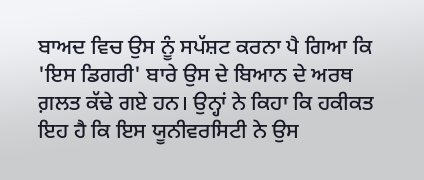ਬਾਅਦ ਵਿਚ ਉਸ ਨੂੰ ਸਪੱਸ਼ਟ ਕਰਨਾ ਪੈ ਗਿਆ ਕਿ 'ਇਸ ਡਿਗਰੀ' ਬਾਰੇ ਉਸ ਦੇ ਬਿਆਨ ਦੇ ਅਰਥ ਗ਼ਲਤ ਕੱਢੇ ਗਏ ਹਨ। ਉਨ੍ਹਾਂ ਨੇ ਕਿਹਾ ਕਿ ਹਕੀਕਤ ਇਹ ਹੈ ਕਿ ਇਸ ਯੂਨੀਵਰਸਿਟੀ ਨੇ ਉਸ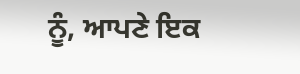ਨੂੰ, ਆਪਣੇ ਇਕ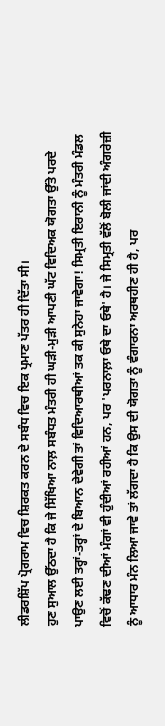ਲੀਡਰਸ਼ਿੱਪ ਪ੍ਰੋਗਰਾਮ ਵਿਚ ਸ਼ਿਰਕਤ ਕਰਨ ਦੇ ਸਬੰਧ ਵਿਚ ਇਕ ਪ੍ਰਮਾਣ ਪੱਤਰ ਹੀ ਦਿੱਤਾ ਸੀ।
ਹੁਣ ਸੁਆਲ ਉੱਠਦਾ ਹੈ ਕਿ ਜੇ ਸਿੱਖਿਆ ਨਾਲ਼ ਸਬੰਧਤ ਮੰਤਰੀ ਹੀ ਘੜੀ-ਮੁੜੀ ਆਪਣੀ ਘੱਟ ਵਿਦਿਅਕ ਯੋਗਤਾ ਉੱਤੇ ਪਰਦੇ ਪਾਉਣ ਲਈ ਤਰ੍ਹਾਂ-ਤਰ੍ਹਾਂ ਦੇ ਬਿਆਨ ਦੇਵੇਗੀ ਤਾਂ ਵਿਦਿਆਰਥੀਆਂ ਤਕ ਕੀ ਸੁਨੇਹਾ ਜਾਵੇਗਾ! ਸਿਮ੍ਰਤੀ ਇਰਾਨੀ ਨੂੰ ਮੰਤਰੀ ਮੰਡਲ ਵਿਚੋਂ ਕੱਢਣ ਦੀਆਂ ਮੰਗਾਂ ਵੀ ਹੁੰਦੀਆਂ ਰਹੀਆਂ ਹਨ, ਪਰ 'ਪਰਨਾਲ਼ਾ ਓਥੇ ਦਾ ਓਥੇ' ਹੈ। ਜੇ ਸਿਮ੍ਰਤੀ ਵੱਲੋਂ ਬੋਲੀ ਜਾਂਦੀ ਅੰਗਰੇਜ਼ੀ ਨੂੰ ਆਧਾਰ ਮੰਨ ਲਿਆ ਜਾਵੇ ਤਾਂ ਲੱਗਦਾ ਹੈ ਕਿ ਉਸ ਦੀ ਯੋਗਤਾ ਨੂੰ ਵੰਗਾਰਨਾ ਅਰਥਹੀਣ ਹੀ ਹੈ, ਪਰ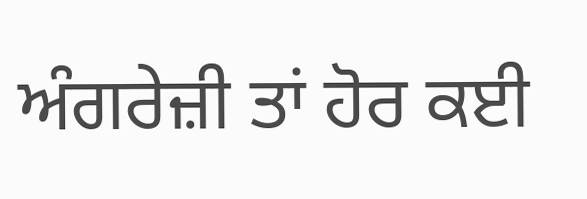ਅੰਗਰੇਜ਼ੀ ਤਾਂ ਹੋਰ ਕਈ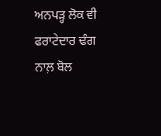ਅਨਪੜ੍ਹ ਲੋਕ ਵੀ ਫਰਾਟੇਦਾਰ ਢੰਗ ਨਾਲ਼ ਬੋਲ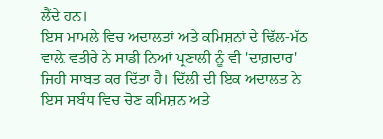ਲੈਂਦੇ ਹਨ।
ਇਸ ਮਾਮਲੇ ਵਿਚ ਅਦਾਲਤਾਂ ਅਤੇ ਕਮਿਸ਼ਨਾਂ ਦੇ ਢਿੱਲ-ਮੱਠ ਵਾਲ਼ੇ ਵਤੀਰੇ ਨੇ ਸਾਡੀ ਨਿਆਂ ਪ੍ਰਣਾਲੀ ਨੂੰ ਵੀ 'ਦਾਗ਼ਦਾਰ' ਜਿਹੀ ਸਾਬਤ ਕਰ ਦਿੱਤਾ ਹੈ। ਦਿੱਲੀ ਦੀ ਇਕ ਅਦਾਲਤ ਨੇ ਇਸ ਸਬੰਧ ਵਿਚ ਚੋਣ ਕਮਿਸ਼ਨ ਅਤੇ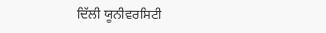ਦਿੱਲੀ ਯੂਨੀਵਰਸਿਟੀ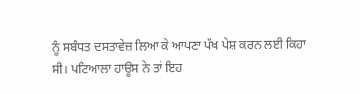ਨੂੰ ਸਬੰਧਤ ਦਸਤਾਵੇਜ਼ ਲਿਆ ਕੇ ਆਪਣਾ ਪੱਖ ਪੇਸ਼ ਕਰਨ ਲਈ ਕਿਹਾ ਸੀ। ਪਟਿਆਲਾ ਹਾਊਸ ਨੇ ਤਾਂ ਇਹ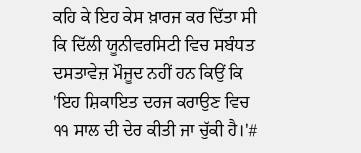ਕਹਿ ਕੇ ਇਹ ਕੇਸ ਖ਼ਾਰਜ ਕਰ ਦਿੱਤਾ ਸੀ ਕਿ ਦਿੱਲੀ ਯੂਨੀਵਰਸਿਟੀ ਵਿਚ ਸਬੰਧਤ ਦਸਤਾਵੇਜ਼ ਮੌਜੂਦ ਨਹੀਂ ਹਨ ਕਿਉਂ ਕਿ 'ਇਹ ਸ਼ਿਕਾਇਤ ਦਰਜ ਕਰਾਉਣ ਵਿਚ ੧੧ ਸਾਲ ਦੀ ਦੇਰ ਕੀਤੀ ਜਾ ਚੁੱਕੀ ਹੈ।'#